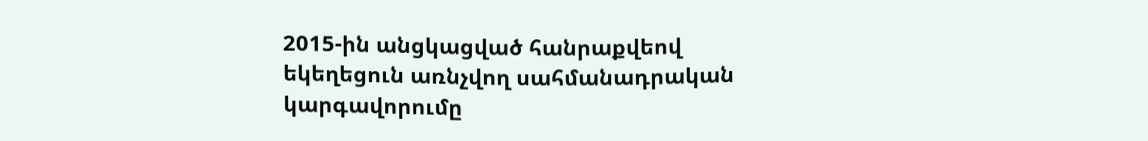2015-ին անցկացված հանրաքվեով եկեղեցուն առնչվող սահմանադրական կարգավորումը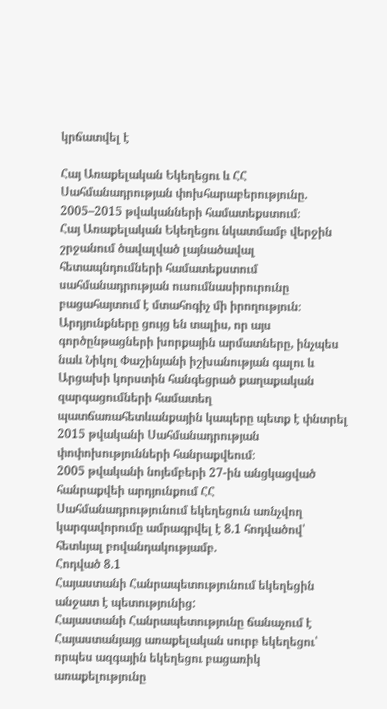կրճատվել է

Հայ Առաքելական Եկեղեցու և ՀՀ Սահմանադրության փոխհարաբերությունը. 2005–2015 թվականների համատեքստում։
Հայ Առաքելական Եկեղեցու նկատմամբ վերջին շրջանում ծավալված լայնածավալ հետապնդումների համատեքստում սահմանադրության ուսումնասիրուրունը բացահայտում է մտահոգիչ մի իրողություն։ Արդյունքները ցույց են տալիս, որ այս գործընթացների խորքային արմատները, ինչպես նաև Նիկոլ Փաշինյանի իշխանության գալու և Արցախի կորստին հանգեցրած քաղաքական զարգացումների համատեղ պատճառահետևանքային կապերը պետք է փնտրել 2015 թվականի Սահմանադրության փոփոխությունների հանրաքվեում։
2005 թվականի նոյեմբերի 27-ին անցկացված հանրաքվեի արդյունքում ՀՀ Սահմանադրությունում եկեղեցուն առնչվող կարգավորումը ամրագրվել է 8.1 հոդվածով՝ հետևյալ բովանդակությամբ.
Հոդված 8.1
Հայաստանի Հանրապետությունում եկեղեցին անջատ է պետությունից:
Հայաստանի Հանրապետությունը ճանաչում է Հայաստանյայց առաքելական սուրբ եկեղեցու՝ որպես ազգային եկեղեցու բացառիկ առաքելությունը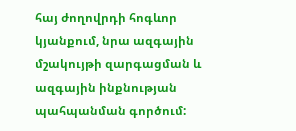հայ ժողովրդի հոգևոր կյանքում, նրա ազգային մշակույթի զարգացման և ազգային ինքնության պահպանման գործում: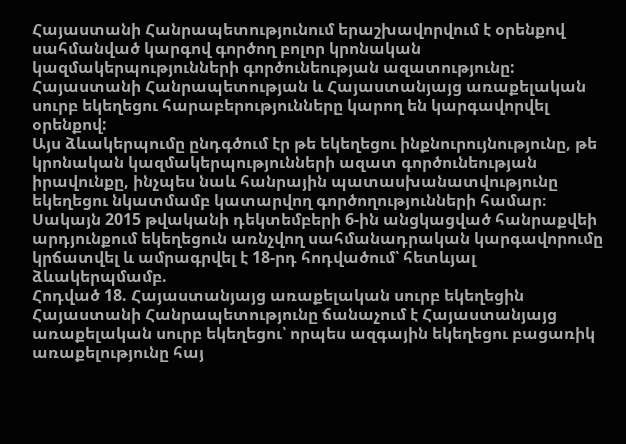Հայաստանի Հանրապետությունում երաշխավորվում է օրենքով սահմանված կարգով գործող բոլոր կրոնական կազմակերպությունների գործունեության ազատությունը:
Հայաստանի Հանրապետության և Հայաստանյայց առաքելական սուրբ եկեղեցու հարաբերությունները կարող են կարգավորվել օրենքով:
Այս ձևակերպումը ընդգծում էր թե եկեղեցու ինքնուրույնությունը, թե կրոնական կազմակերպությունների ազատ գործունեության իրավունքը, ինչպես նաև հանրային պատասխանատվությունը եկեղեցու նկատմամբ կատարվող գործողությունների համար։
Սակայն 2015 թվականի դեկտեմբերի 6-ին անցկացված հանրաքվեի արդյունքում եկեղեցուն առնչվող սահմանադրական կարգավորումը կրճատվել և ամրագրվել է 18-րդ հոդվածում՝ հետևյալ ձևակերպմամբ.
Հոդված 18. Հայաստանյայց առաքելական սուրբ եկեղեցին
Հայաստանի Հանրապետությունը ճանաչում է Հայաստանյայց առաքելական սուրբ եկեղեցու՝ որպես ազգային եկեղեցու բացառիկ առաքելությունը հայ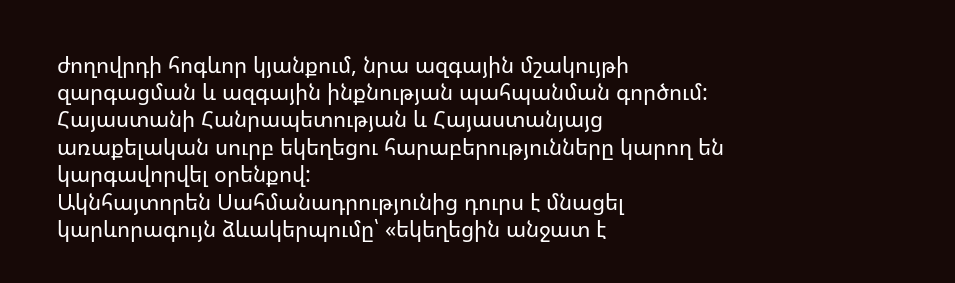ժողովրդի հոգևոր կյանքում, նրա ազգային մշակույթի զարգացման և ազգային ինքնության պահպանման գործում:
Հայաստանի Հանրապետության և Հայաստանյայց առաքելական սուրբ եկեղեցու հարաբերությունները կարող են կարգավորվել օրենքով:
Ակնհայտորեն Սահմանադրությունից դուրս է մնացել կարևորագույն ձևակերպումը՝ «եկեղեցին անջատ է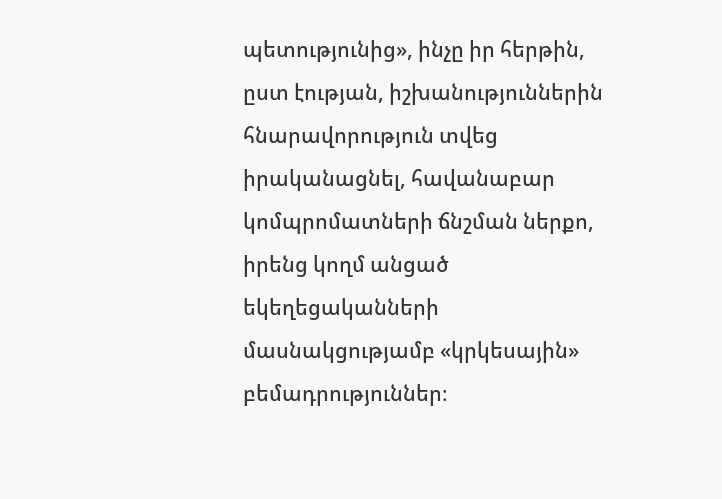պետությունից», ինչը իր հերթին, ըստ էության, իշխանություններին հնարավորություն տվեց իրականացնել, հավանաբար կոմպրոմատների ճնշման ներքո, իրենց կողմ անցած եկեղեցականների մասնակցությամբ «կրկեսային» բեմադրություններ։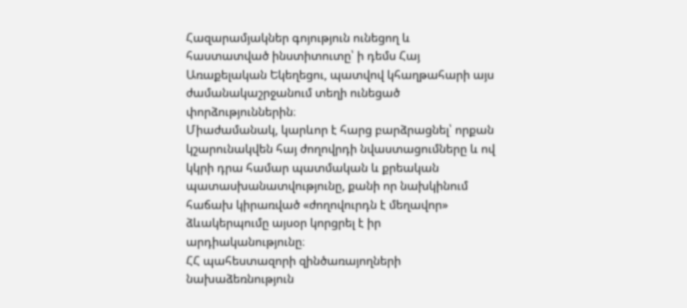Հազարամյակներ գոյություն ունեցող և հաստատված ինստիտուտը՝ ի դեմս Հայ Առաքելական Եկեղեցու, պատվով կհաղթահարի այս ժամանակաշրջանում տեղի ունեցած փորձություններին։
Միաժամանակ, կարևոր է հարց բարձրացնել՝ որքան կշարունակվեն հայ ժողովրդի նվաստացումները և ով կկրի դրա համար պատմական և քրեական պատասխանատվությունը, քանի որ նախկինում հաճախ կիրառված «ժողովուրդն է մեղավոր» ձևակերպումը այսօր կորցրել է իր արդիականությունը։
ՀՀ պահեստազորի զինծառայողների նախաձեռնություն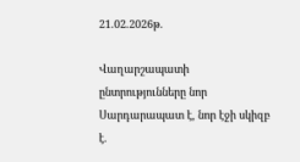21.02.2026թ.

Վաղարշապատի ընտրությունները նոր Սարդարապատ է, նոր էջի սկիզբ է.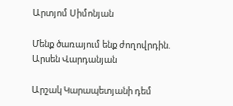Արտյոմ Սիմոնյան

Մենք ծառայում ենք ժողովրդին. Արսեն Վարդանյան

Արշակ Կարապետյանի դեմ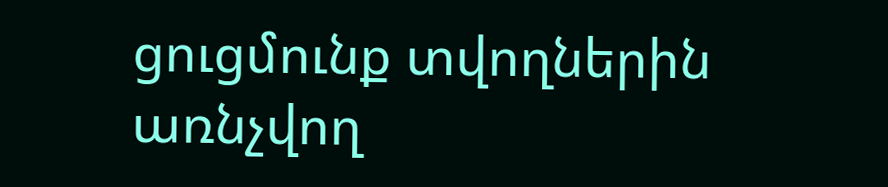ցուցմունք տվողներին առնչվող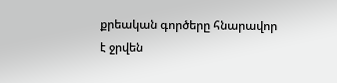քրեական գործերը հնարավոր է ջրվեն